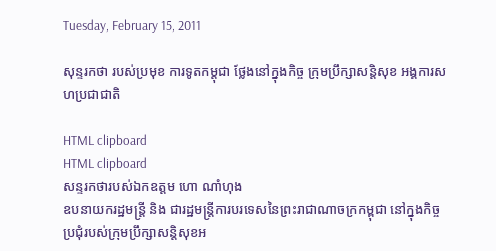Tuesday, February 15, 2011

សុន្ទរកថា របស់ប្រមុខ ការទូតកម្ដុជា ថ្លែងនៅក្នុងកិច្ច ក្រុមប្រឹក្សាសន្ដិសុខ អង្គការសហប្រជាជាតិ

HTML clipboard
HTML clipboard
សន្ទរកថារបស់ឯកឧត្ដម ហោ ណាំហុង
ឧបនាយករដ្ឋមន្ដ្រី និង ជារដ្ឋមន្ដ្រីការបរទេសនៃព្រះរាជាណាចក្រកម្ពុជា នៅក្នុងកិច្ចប្រជុំរបស់ក្រុមប្រឹក្សាសន្ដិសុខអ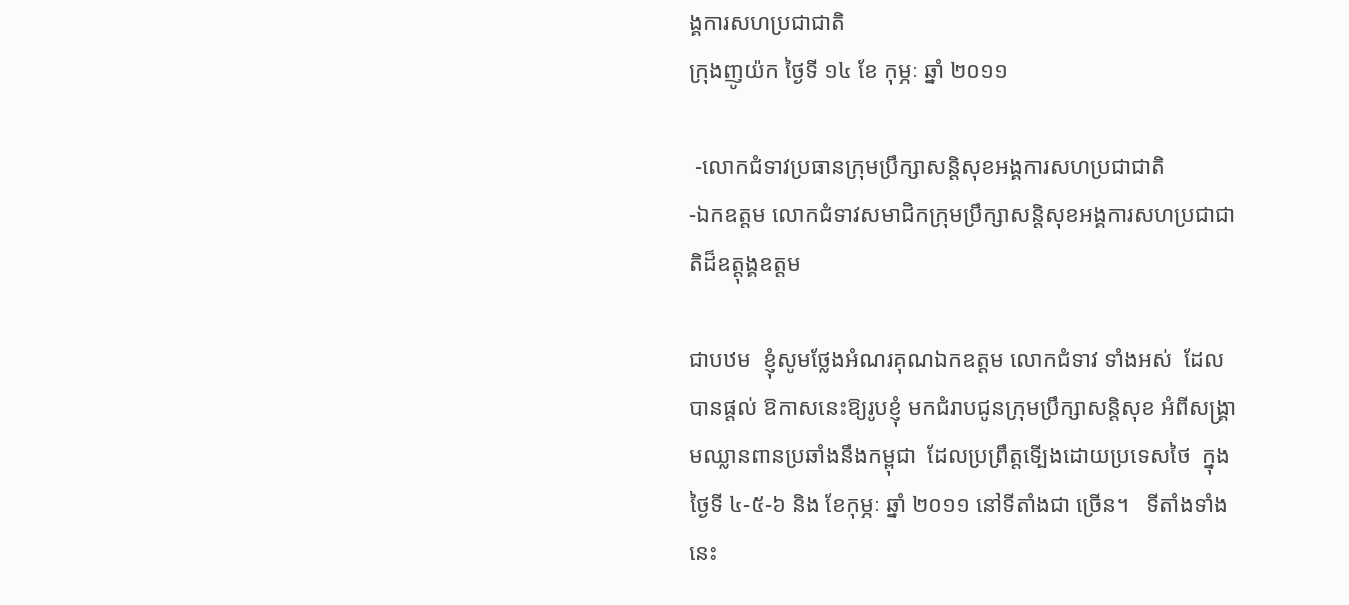ង្គការសហប្រជាជាតិ
ក្រុងញូយ៉ក ថ្ងៃទី ១៤ ខែ កុម្ភៈ ឆ្នាំ ២០១១

 -លោកជំទាវប្រធានក្រុមប្រឹក្សាសន្ដិសុខអង្គការសហប្រជាជាតិ
-ឯកឧត្ដម លោកជំទាវសមាជិកក្រុមប្រឹក្សាសន្ដិសុខអង្គការសហប្រជាជាតិដ៏ឧត្ដុង្គឧត្ដម

ជាបឋម  ខ្ញុំសូមថ្លែងអំណរគុណឯកឧត្ដម លោកជំទាវ ទាំងអស់  ដែលបានផ្ដល់ ឱកាសនេះឱ្យរូបខ្ញុំ មកជំរាបជូនក្រុមប្រឹក្សាសន្ដិសុខ អំពីសង្គ្រាមឈ្លានពានប្រឆាំងនឹងកម្ពុជា  ដែលប្រព្រឹត្ដទើ្បងដោយប្រទេសថៃ  ក្នុងថ្ងៃទី ៤-៥-៦ និង ខែកុម្ភៈ ឆ្នាំ ២០១១ នៅទីតាំងជា ច្រើន។   ទីតាំងទាំងនេះ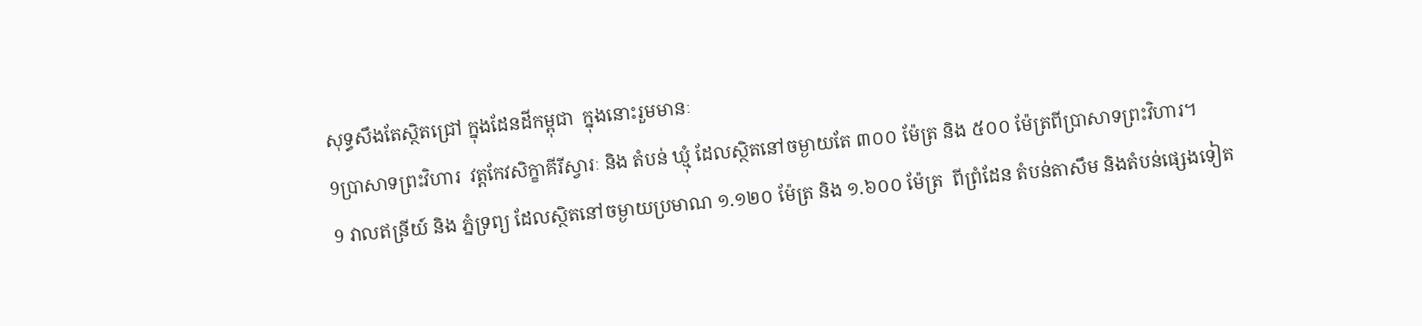សុទ្ធសឹងតែស្ថិតជ្រៅ ក្នុងដែនដីកម្ពុជា  ក្នុងនោះរួមមានៈ
9ប្រាសាទព្រះវិហារ  វត្ដកែវសិក្ខាគីរីស្វារៈ និង តំបន់ ឃ្មុំ ដែលស្ថិតនៅចម្ងាយតែ ៣០០ ម៉ែត្រ និង ៥០០ ម៉ែត្រពីប្រាសាទព្រះវិហារ។
9 វាលឥន្រីយ៍ និង ភ្នំទ្រព្យ ដែលស្ថិតនៅចម្ងាយប្រមាណ ១.១២០ ម៉ែត្រ និង ១.៦០០ ម៉ែត្រ  ពីព្រំដែន តំបន់តាសឹម និងតំបន់ផ្សេងទៀត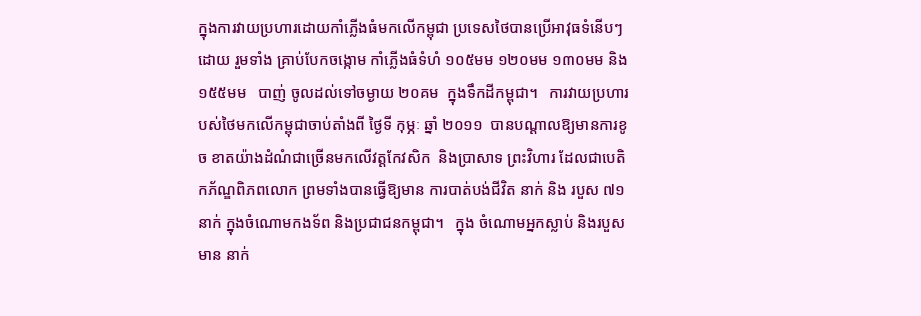ក្នុងការវាយប្រហារដោយកាំភ្លើងធំមកលើកម្ពុជា ប្រទេសថៃបានប្រើអាវុធទំនើបៗ ដោយ រួមទាំង គ្រាប់បែកចង្កោម កាំភ្លើងធំទំហំ ១០៥មម ១២០មម ១៣០មម និង១៥៥មម   បាញ់ ចូលដល់ទៅចម្ងាយ ២០គម  ក្នុងទឹកដីកម្ពុជា។   ការវាយប្រហារបស់ថៃមកលើកម្ពុជាចាប់តាំងពី ថ្ងៃទី កុម្ភៈ ឆ្នាំ ២០១១  បានបណ្ដាលឱ្យមានការខូច ខាតយ៉ាងដំណំជាច្រើនមកលើវត្ដកែវសិក  និងប្រាសាទ ព្រះវិហារ ដែលជាបេតិកភ័ណ្ឌពិភពលោក ព្រមទាំងបានធ្វើឱ្យមាន ការបាត់បង់ជីវិត នាក់ និង របួស ៧១ នាក់ ក្នុងចំណោមកងទ័ព និងប្រជាជនកម្ពុជា។   ក្នុង ចំណោមអ្នកស្លាប់ និងរបួស  មាន នាក់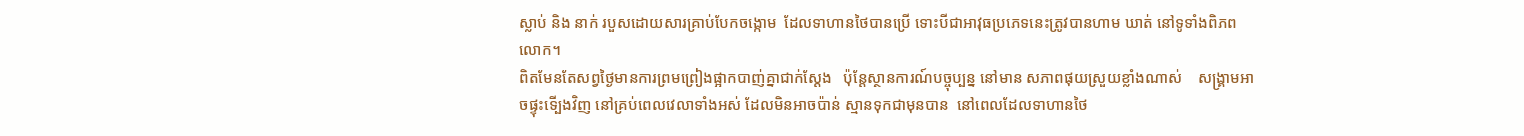ស្លាប់ និង នាក់ របួសដោយសារគ្រាប់បែកចង្កោម  ដែលទាហានថៃបានប្រើ ទោះបីជាអាវុធប្រភេទនេះត្រូវបានហាម ឃាត់ នៅទូទាំងពិភពលោក។
ពិតមែនតែសព្វថ្ងៃមានការព្រមព្រៀងផ្អាកបាញ់គ្នាជាក់ស្ដែង   ប៉ុន្ដែស្ថានការណ៍បច្ចុប្បន្ន នៅមាន សភាពផុយស្រួយខ្លាំងណាស់    សង្គ្រាមអាចផ្ទុះទើ្បងវិញ នៅគ្រប់ពេលវេលាទាំងអស់ ដែលមិនអាចប៉ាន់ ស្មានទុកជាមុនបាន  នៅពេលដែលទាហានថៃ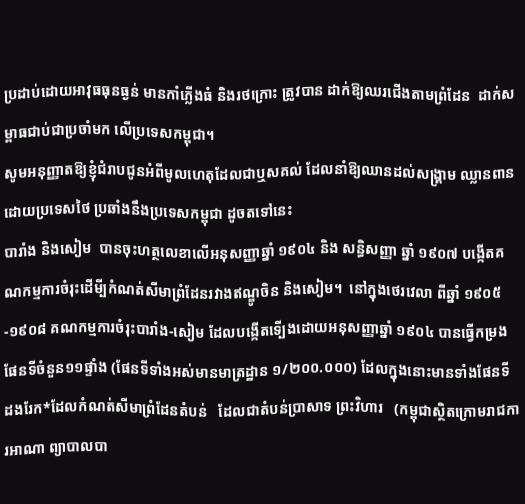ប្រដាប់ដោយអាវុធធុនធ្ងន់ មានកាំភ្លើងធំ និងរថក្រោះ ត្រូវបាន ដាក់ឱ្យឈរជើងតាមព្រំដែន  ដាក់សម្ពាធជាប់ជាប្រចាំមក លើប្រទេសកម្ពុជា។
សូមអនុញ្ញាតឱ្យខ្ញុំជំរាបជូនអំពីមូលហេតុដែលជាឬសគល់ ដែលនាំឱ្យឈានដល់សង្គ្រាម ឈ្លានពាន ដោយប្រទេសថៃ ប្រឆាំងនឹងប្រទេសកម្ពុជា ដូចតទៅនេះ
បារាំង និងសៀម  បានចុះហត្ថលេខាលើអនុសញ្ញាឆ្នាំ ១៩០៤ និង សន្ធិសញ្ញា ឆ្នាំ ១៩០៧ បង្កើតគណកម្មការចំរុះដើមី្បកំណត់សីមាព្រំដែនរវាងឥណ្ឌូចិន និងសៀម។  នៅក្នុងថេរវេលា ពីឆ្នាំ ១៩០៥-១៩០៨ គណកម្មការចំរុះបារាំង-សៀម ដែលបង្កើតទើ្បងដោយអនុសញ្ញាឆ្នាំ ១៩០៤ បានធ្វើកម្រងផែនទីចំនួន១១ផ្ទាំង (ផែនទីទាំងអស់មានមាត្រដ្ឋាន ១/២០០.០០០) ដែលក្នុងនោះមានទាំងផែនទី ដងរែក*ដែលកំណត់សីមាព្រំដែនតំបន់   ដែលជាតំបន់ប្រាសាទ ព្រះវិហារ   (កម្ពុជាស្ថិតក្រោមរាជការអាណា ព្យាបាលបា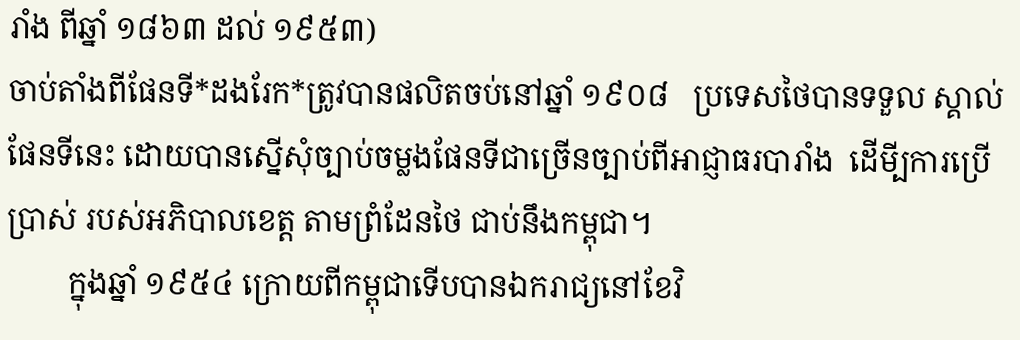រាំង ពីឆ្នាំ ១៨៦៣ ដល់ ១៩៥៣)
ចាប់តាំងពីផែនទី*ដងរែក*ត្រូវបានផលិតចប់នៅឆ្នាំ ១៩០៨   ប្រទេសថៃបានទទួល ស្គាល់ផែនទីនេះ ដោយបានស្នើសុំច្បាប់ចម្លងផែនទីជាច្រើនច្បាប់ពីអាជ្ញាធរបារាំង  ដើមី្បការប្រើ ប្រាស់ របស់អភិបាលខេត្ដ តាមព្រំដែនថៃ ជាប់នឹងកម្ពុជា។
        ក្នុងឆ្នាំ ១៩៥៤ ក្រោយពីកម្ពុជាទើបបានឯករាជ្យនៅខែវិ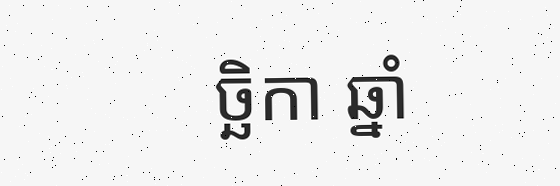ច្ឆិកា ឆ្នាំ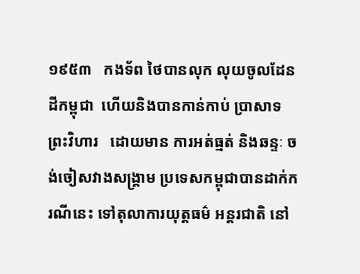១៩៥៣   កងទ័ព ថៃបានលុក លុយចូលដែនដីកម្ពុជា  ហើយនិងបានកាន់កាប់ ប្រាសាទព្រះវិហារ   ដោយមាន ការអត់ធ្មត់ និងឆន្ទៈ ចង់ចៀសវាងសង្គ្រាម ប្រទេសកម្ពុជាបានដាក់ករណីនេះ ទៅតុលាការយុត្ដធម៌ អន្ដរជាតិ នៅ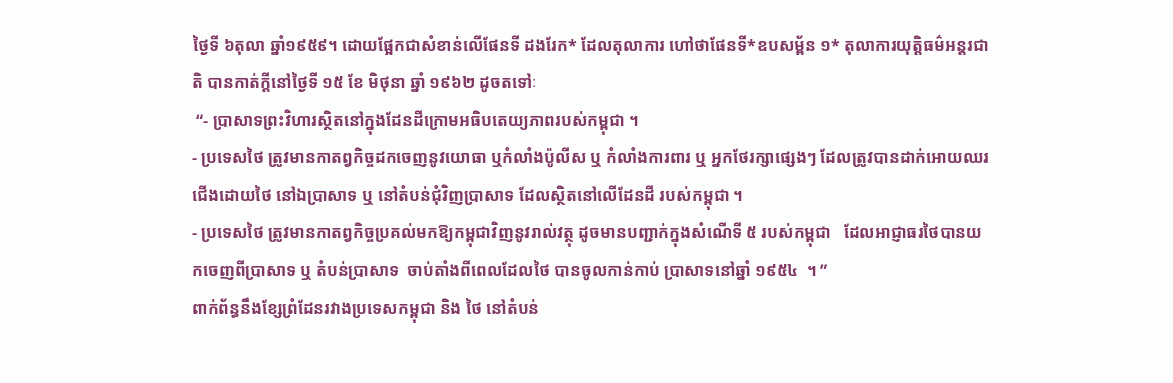ថ្ងៃទី ៦តុលា ឆ្នាំ១៩៥៩។ ដោយផ្អែកជាសំខាន់លើផែនទី ដងរែក* ដែលតុលាការ ហៅថាផែនទី*ឧបសម្ព័ន ១* តុលាការយុត្ដិធម៌អន្ដរជាតិ បានកាត់ក្ដីនៅថ្ងៃទី ១៥ ខែ មិថុនា ឆ្នាំ ១៩៦២ ដូចតទៅៈ
 “- ប្រាសាទព្រះវិហារស្ថិតនៅក្នុងដែនដីក្រោមអធិបតេយ្យភាពរបស់កម្ពុជា ។
- ប្រទេសថៃ ត្រូវមានកាតព្វកិច្ចដកចេញនូវយោធា ឬកំលាំងប៉ូលីស ឬ កំលាំងការពារ ឬ អ្នកថែរក្សាផ្សេងៗ ដែលត្រូវបានដាក់អោយឈរជើងដោយថៃ នៅឯប្រាសាទ ឬ នៅតំបន់ជុំវិញប្រាសាទ ដែលស្ថិតនៅលើដែនដី របស់កម្ពុជា ។
- ប្រទេសថៃ ត្រូវមានកាតព្វកិច្ចប្រគល់មកឱ្យកម្ពុជាវិញនូវរាល់វត្ថុ ដូចមានបញ្ជាក់ក្នុងសំណើទី ៥ របស់កម្ពុជា   ដែលអាជ្ញាធរថៃបានយកចេញពីប្រាសាទ ឬ តំបន់ប្រាសាទ  ចាប់តាំងពីពេលដែលថៃ បានចូលកាន់កាប់ ប្រាសាទនៅឆ្នាំ ១៩៥៤  ។ ”
ពាក់ព័ន្ធនឹងខ្សែព្រំដែនរវាងប្រទេសកម្ពុជា និង ថៃ នៅតំបន់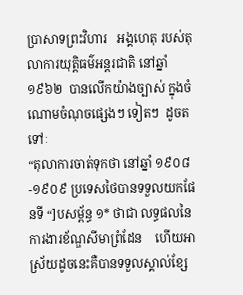ប្រាសាទព្រះវិហារ   អង្គហេតុ របស់តុលាការយុត្ដិធម៌អន្ដរជាតិ នៅឆ្នាំ ១៩៦២  បានលើកយ៉ាងច្បាស់ ក្នុងចំណោមចំណុចផ្សេងៗ ទៀតៗ  ដូចតទៅៈ
“តុលាការចាត់ទុកថា នៅឆ្នាំ ១៩០៨-១៩០៩ ប្រទេសថៃបានទទួលយកផែនទី “]បសម្ព័ន្ធ ១* ថាជា លទ្ធផលនៃការងារខ័ណ្ឌសីមាព្រំដែន    ហើយអាស្រ័យដូចនេះគឺបានទទួលស្គាល់ខ្សែ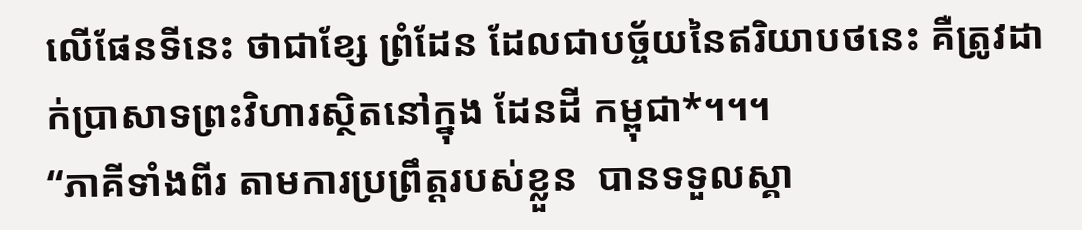លើផែនទីនេះ ថាជាខ្សែ ព្រំដែន ដែលជាបច្ច័យនៃឥរិយាបថនេះ គឺត្រូវដាក់ប្រាសាទព្រះវិហារស្ថិតនៅក្នុង ដែនដី កម្ពុជា*។។។
“ភាគីទាំងពីរ តាមការប្រព្រឹត្ដរបស់ខ្លួន  បានទទួលស្គា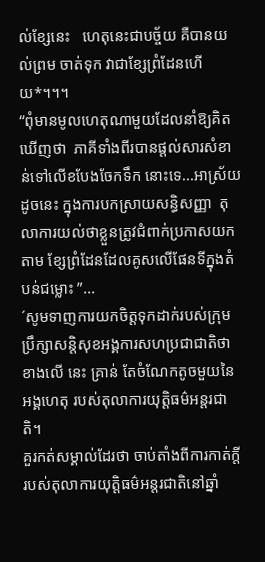ល់ខ្សែនេះ   ហេតុនេះជាបច្ច័យ គឺបានយល់ព្រម ចាត់ទុក វាជាខ្សែព្រំដែនហើយ*។។។
“ពុំមានមូលហេតុណាមួយដែលនាំឱ្យគិតឃើញថា  ភាគីទាំងពីរបានផ្ដល់សារសំខាន់ទៅលើខបែងចែកទឹក នោះទេ...អាស្រ័យដូចនេះ ក្នុងការបកស្រាយសន្ធិសញ្ញា  តុលាការយល់ថាខ្លួនត្រូវជំពាក់ប្រកាសយក តាម ខ្សែព្រំដែនដែលគូសលើផែនទីក្នុងតំបន់ជម្លោះ ”...
´សូមទាញការយកចិត្ដទុកដាក់របស់ក្រុមប្រឹក្សាសន្ដិសុខអង្គការសហប្រជាជាតិថា  ខាងលើ នេះ គ្រាន់ តែចំណែកតូចមួយនៃអង្គហេតុ របស់តុលាការយុត្ដិធម៌អន្ដរជាតិ។
គួរកត់សម្គាល់ដែរថា ចាប់តាំងពីការកាត់ក្ដីរបស់តុលាការយុត្ដិធម៌អន្ដរជាតិនៅឆ្នាំ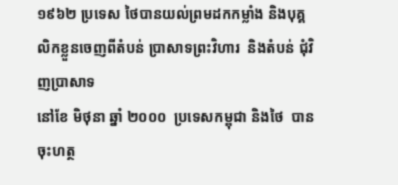១៩៦២ ប្រទេស ថៃបានយល់ព្រមដកកម្លាំង និងបុគ្គលិកខ្លួនចេញពីតំបន់ ប្រាសាទព្រះវិហារ  និងតំបន់ ជុំវិញប្រាសាទ
នៅខែ មិថុនា ឆ្នាំ ២០០០  ប្រទេសកម្ពុជា និងថៃ  បានចុះហត្ថ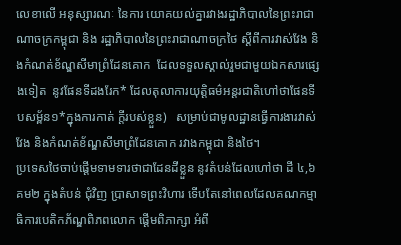លេខាលើ អនុស្សារណៈ នៃការ យោគយល់គ្នារវាងរដ្ឋាភិបាលនៃព្រះរាជាណាចក្រកម្ពុជា និង រដ្ឋាភិបាលនៃព្រះរាជាណាចក្រថៃ ស្ដីពីការវាស់វែង និងកំណត់ខ័ណ្ឌសីមាព្រំដែនគោក  ដែលទទួលស្គាល់រួមជាមួយឯកសារផ្សេងទៀត  នូវផែនទីដងរែក* ដែលតុលាការយុត្ដិធម៌អន្ដរជាតិហៅថាផែនទី បសម្ព័ន១*ក្នុងការកាត់ ក្ដីរបស់ខ្លួន)   សម្រាប់ជាមូលដ្ឋានធ្វើការងារវាស់វែង និងកំណត់ខ័ណ្ឌសីមាព្រំដែនគោក រវាងកម្ពុជា និងថៃ។
ប្រទេសថៃចាប់ផ្ដើមទាមទារថាជាដែនដីខ្លួន នូវតំបន់ដែលហៅថា ដី ៤,៦ គម២ ក្នុងតំបន់ ជុំវិញ ប្រាសាទព្រះវិហារ ទើបតែនៅពេលដែលគណកម្មាធិការបេតិកភ័ណ្ឌពិភពលោក ផ្ដើមពិភាក្សា អំពី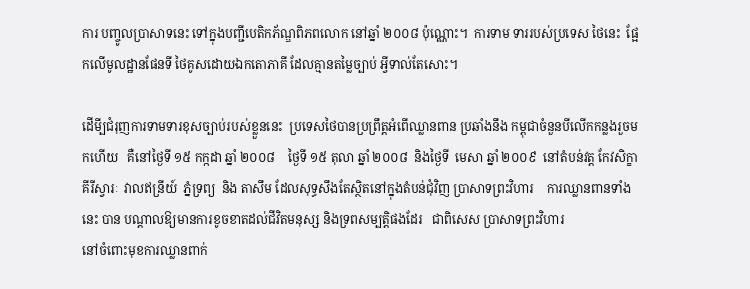ការ បញ្ចូលប្រាសាទនេះ ទៅក្នុងបញ្ជីបេតិកភ័ណ្ឌពិភពលោក នៅឆ្នាំ ២០០៨ ប៉ុណ្ណោះ។  ការទាម ទាររបស់ប្រទេស ថៃនេះ  ផ្អែកលើមូលដ្ឋានផែនទី ថៃគូសដោយឯកតោភាគី ដែលគ្មានតម្លៃច្បាប់ អ្វីទាល់តែសោះ។

ដើមី្បជំរុញការទាមទារខុសច្បាប់របស់ខ្លួននេះ  ប្រទេសថៃបានប្រព្រឹត្ដអំពើឈ្លានពាន ប្រឆាំងនឹង កម្ពុជាចំនួនបីលើកកន្លងរួចមកហើយ   គឺនៅថ្ងៃទី ១៥ កក្កដា ឆ្នាំ ២០០៨    ថ្ងៃទី ១៥ តុលា ឆ្នាំ ២០០៨  និងថ្ងៃទី  មេសា ឆ្នាំ ២០០៩  នៅតំបន់វត្ដ កែវសិក្ខាគីរីស្វារៈ  វាលឥន្រីយ៍  ភ្នំទ្រព្យ  និង តាសឹម ដែលសុទ្ធសឹងតែស្ថិតនៅក្នុងតំបន់ជុំវិញ ប្រាសាទព្រះវិហារ    ការឈ្លានពានទាំងនេះ បាន បណ្ដាលឱ្យមានការខូចខាតដល់ជីវិតមនុស្ស និងទ្រពសម្បត្ដិផងដែរ   ជាពិសេស ប្រាសាទព្រះវិហារ
នៅចំពោះមុខការឈ្លានពាក់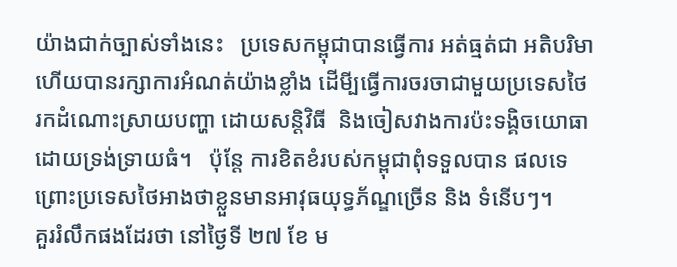យ៉ាងជាក់ច្បាស់ទាំងនេះ   ប្រទេសកម្ពុជាបានធ្វើការ អត់ធ្មត់ជា អតិបរិមា  ហើយបានរក្សាការអំណត់យ៉ាងខ្លាំង ដើមី្បធ្វើការចរចាជាមួយប្រទេសថៃ  រកដំណោះស្រាយបញ្ហា ដោយសន្ដិវិធី  និងចៀសវាងការប៉ះទង្គិចយោធាដោយទ្រង់ទ្រាយធំ។   ប៉ុន្ដែ ការខិតខំរបស់កម្ពុជាពុំទទួលបាន ផលទេ  ព្រោះប្រទេសថៃអាងថាខ្លួនមានអាវុធយុទ្ធភ័ណ្ឌច្រើន និង ទំនើបៗ។
គួររំលឹកផងដែរថា នៅថ្ងៃទី ២៧ ខែ ម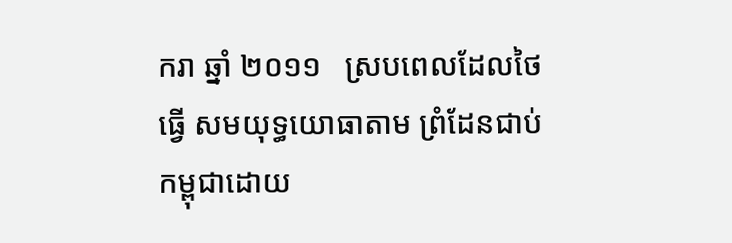ករា ឆ្នាំ ២០១១   ស្របពេលដែលថៃធ្វើ សមយុទ្ធយោធាតាម ព្រំដែនជាប់កម្ពុជាដោយ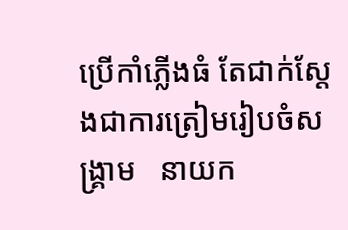ប្រើកាំភ្លើងធំ តែជាក់ស្ដែងជាការត្រៀមរៀបចំសង្គ្រាម   នាយក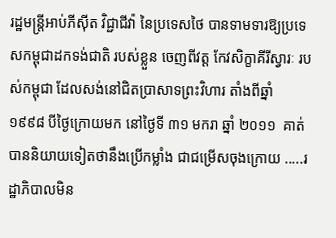រដ្ឋមន្ដ្រីអាប់ភីស៊ីត វិជ្ជាជីវ៉ា នៃប្រទេសថៃ បានទាមទារឱ្យប្រទេសកម្ពុជាដកទង់ជាតិ របស់ខ្លួន ចេញពីវត្ដ កែវសិក្ខាគីរីស្វារៈ របស់កម្ពុជា ដែលសង់នៅជិតប្រាសាទព្រះវិហារ តាំងពីឆ្នាំ ១៩៩៨ បីថ្ងៃក្រោយមក នៅថ្ងៃទី ៣១ មករា ឆ្នាំ ២០១១  គាត់បាននិយាយទៀតថានឹងប្រើកម្លាំង ជាជម្រើសចុងក្រោយ .....រដ្ឋាភិបាលមិន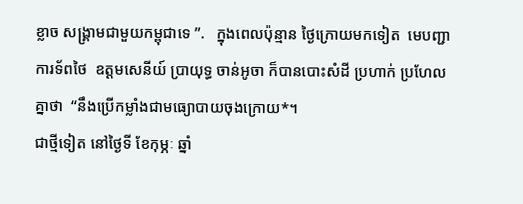ខ្លាច សង្គ្រាមជាមួយកម្ពុជាទេ ”.   ក្នុងពេលប៉ុន្មាន ថ្ងៃក្រោយមកទៀត  មេបញ្ជាការទ័ពថៃ  ឧត្ដមសេនីយ៍ ប្រាយុទ្ធ ចាន់អូចា ក៏បានបោះសំដី ប្រហាក់ ប្រហែលគ្នាថា  “នឹងប្រើកម្លាំងជាមធ្យោបាយចុងក្រោយ*។
ជាថ្មីទៀត នៅថ្ងៃទី ខែកុម្ភៈ ឆ្នាំ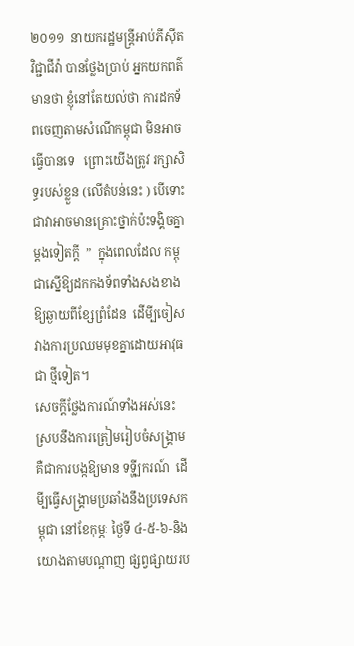២០១១  នាយករដ្ឋមន្ដ្រីអាប់ភីស៊ីត វិជ្ជាជីវ៉ា បានថ្លែងប្រាប់ អ្នកយកពត៌មានថា ខ្ញុំនៅតែយល់ថា ការដកទ័ពចេញតាមសំណើកម្ពុជា មិនអាចធ្វើបានទេ   ព្រោះយើងត្រូវ រក្សាសិទ្ធរបស់ខ្លួន (លើតំបន់នេះ ) បើទោះជាវាអាចមានគ្រោះថ្នាក់ប៉ះទង្គិចគ្នា ម្ដងទៀតក្ដី  ”  ក្នុងពេលដែល កម្ពុជាស្នើឱ្យដកកងទ័ពទាំងសងខាង ឱ្យឆ្ងាយពីខ្សែព្រំដែន  ដើមី្បចៀស វាងការប្រឈមមុខគ្នាដោយអាវុធជា ថ្មីទៀត។
សេចក្ដីថ្លែងការណ៍ទាំងអស់នេះ ស្របនឹងការត្រៀមរៀបចំសង្គ្រាម  គឺជាការបង្កឱ្យមាន ទទ្ហី្បករណ៍  ដើមី្បធ្វើសង្គ្រាមប្រឆាំងនឹងប្រទេសកម្ពុជា នៅខែកុម្ភៈ ថ្ងៃទី ៤-៥-៦-និង    យោងតាមបណ្ដាញ ផ្សព្វផ្សាយរប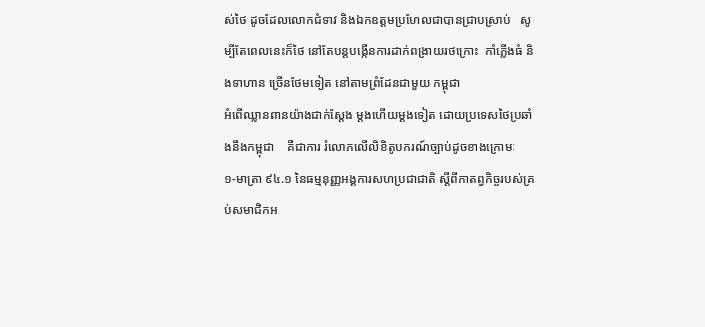ស់ថៃ ដូចដែលលោកជំទាវ និងឯកឧត្ដមប្រហែលជាបានជ្រាបស្រាប់   សូម្បីតែពេលនេះក៏ថៃ នៅតែបន្ដបង្កើនការដាក់ពង្រាយរថក្រោះ  កាំភ្លើងធំ និងទាហាន ច្រើនថែមទៀត នៅតាមព្រំដែនជាមួយ កម្ពុជា
អំពើឈ្លានពានយ៉ាងជាក់ស្ដែង ម្ដងហើយម្ដងទៀត ដោយប្រទេសថៃប្រឆាំងនឹងកម្ពុជា    គឺជាការ រំលោភលើលិខិតូបករណ៍ច្បាប់ដូចខាងក្រោមៈ
១-មាត្រា ៩៤.១ នៃធម្មនុញ្ញអង្គការសហប្រជាជាតិ ស្ដីពីកាតព្វកិច្ចរបស់គ្រប់សមាជិកអ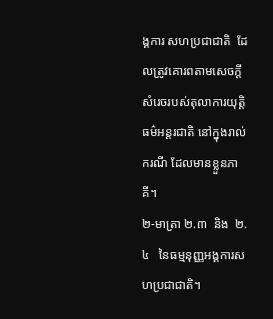ង្គការ សហប្រជាជាតិ  ដែលត្រូវគោរពតាមសេចក្ដីសំរេចរបស់តុលាការយុត្ដិធម៌អន្ដរជាតិ នៅក្នុងរាល់ ករណី ដែលមានខ្លួនភាគី។
២-មាត្រា ២.៣  និង  ២.៤   នៃធម្មនុញ្ញអង្គការសហប្រជាជាតិ។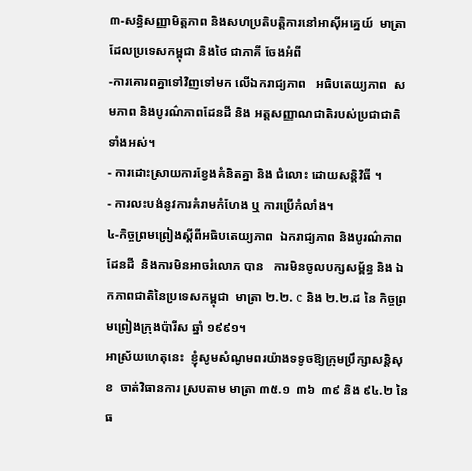៣-សន្ធិសញ្ញាមិត្ដភាព និងសហប្រតិបត្ដិការនៅអាស៊ីអគ្នេយ៍  មាត្រា   ដែលប្រទេសកម្ពុជា និងថៃ ជាភាគី ចែងអំពី
-ការគោរពគ្នាទៅវិញទៅមក លើឯករាជ្យភាព   អធិបតេយ្យភាព  សមភាព និងបូរណ៌ភាពដែនដី និង អត្ដសញ្ញាណជាតិរបស់ប្រជាជាតិទាំងអស់។
- ការដោះស្រាយការខ្វែងគំនិតគ្នា និង ជំលោះ ដោយសន្ដិវិធី ។
- ការលះបង់នូវការគំរាមកំហែង ឬ ការប្រើកំលាំង។
៤-កិច្ចព្រមព្រៀងស្ដីពីអធិបតេយ្យភាព  ឯករាជ្យភាព និងបូរណ៌ភាពដែនដី  និងការមិនអាចរំលោភ បាន   ការមិនចូលបក្សសម្ព័ន្ធ និង ឯកភាពជាតិនៃប្រទេសកម្ពុជា  មាត្រា ២.២. c និង ២.២.ដ នៃ កិច្ចព្រមព្រៀងក្រុងប៉ារីស ឆ្នាំ ១៩៩១។
អាស្រ័យហេតុនេះ  ខ្ញុំសូមសំណូមពរយ៉ាងទទូចឱ្យក្រុមប្រឹក្សាសន្ដិសុខ  ចាត់វិធានការ ស្របតាម មាត្រា ៣៥.១  ៣៦  ៣៩ និង ៩៤.២ នៃធ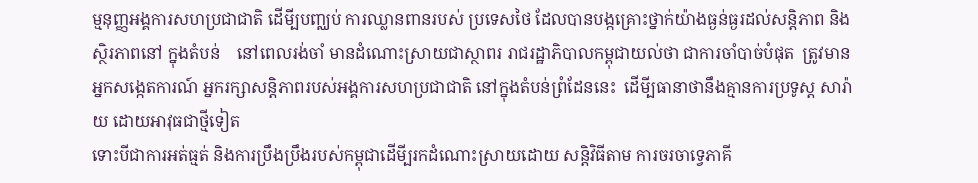ម្មនុញ្ញអង្គការសហប្រជាជាតិ ដើមី្បបញ្ឈប់ ការឈ្លានពានរបស់ ប្រទេសថៃ ដែលបានបង្កគ្រោះថ្នាក់យ៉ាងធ្ងន់ធ្ងរដល់សន្ដិភាព និងស្ថិរភាពនៅ ក្នុងតំបន់    នៅពេលរង់ចាំ មានដំណោះស្រាយជាស្ថាពរ រាជរដ្ឋាភិបាលកម្ពុជាយល់ថា ជាការចាំបាច់បំផុត  ត្រូវមានអ្នកសង្កេតការណ៍ អ្នករក្សាសន្ដិភាពរបស់អង្គការសហប្រជាជាតិ នៅក្នុងតំបន់ព្រំដែននេះ  ដើមី្បធានាថានឹងគ្មានការប្រទូស្ដ សារ៉ាយ ដោយអាវុធជាថ្មីទៀត
ទោះបីជាការអត់ធ្មត់ និងការប្រឹងប្រឹងរបស់កម្ពុជាដើមី្បរកដំណោះស្រាយដោយ សន្ដិវិធីតាម ការចរចាទ្វេភាគី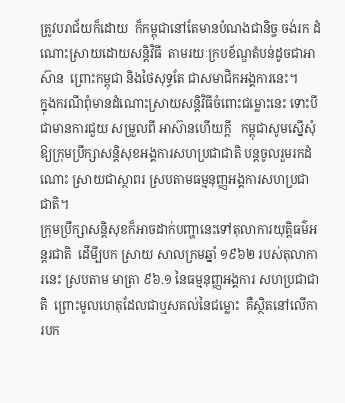ត្រូវបរាជ័យក៏ដោយ  ក៏កម្ពុជានៅតែមានបំណងជានិច្ច ចង់រក ដំណោះស្រាយដោយសន្ដិវិធី  តាមរយៈក្របខ័ណ្ឌតំបន់ដូចជាអាស៊ាន  ព្រោះកម្ពុជា និងថៃសុទ្ធតែ ជាសមាជិកអង្គការនេះ។
ក្នុងករណីពុំមានដំណោះស្រាយសន្ដិវិធីចំពោះជម្លោះនេះ ទោះបីជាមានការជួយ សម្រួលពី អាស៊ានហើយក្ដី   កម្ពុជាសូមស្នើសុំឱ្យក្រុមប្រឹក្សាសន្ដិសុខអង្គការសហប្រជាជាតិ បន្ដចូលរួមរកដំណោះ ស្រាយជាស្ថាពរ ស្របតាមធម្មនុញ្ញអង្គការសហប្រជាជាតិ។
ក្រុមប្រឹក្សាសន្ដិសុខក៏អាចដាក់បញ្ហានេះទៅតុលាការយុត្ដិធម៌អន្ដរជាតិ  ដើមី្បបក ស្រាយ សាលក្រមឆ្នាំ ១៩៦២ របស់តុលាការនេះ ស្របតាម មាត្រា ៩៦.១ នៃធម្មនុញ្ញអង្គការ សហប្រជាជាតិ  ព្រោះមូលហេតុដែលជាឬសគល់នៃជម្លោះ  គឺស្ថិតនៅលើការបក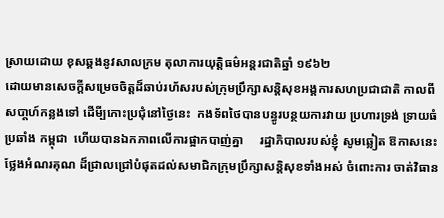ស្រាយដោយ ខុសឆ្គងនូវសាលក្រម តុលាការយុត្ដិធម៌អន្ដរជាតិឆ្នាំ ១៩៦២
ដោយមានសេចក្ដីសម្រេចចិត្ដដ៏ឆាប់រហ័សរបស់ក្រុមប្រឹក្សាសន្ដិសុខអង្គការសហប្រជាជាតិ កាលពី សបា្ដហ៍កន្លងទៅ ដើមី្បកោះប្រជុំនៅថ្ងៃនេះ  កងទ័ពថៃបានបន្ធូរបន្ថយការវាយ ប្រហារទ្រង់ ទ្រាយធំប្រឆាំង កម្ពុជា  ហើយបានឯកភាពលើការផ្អាកបាញ់គ្នា     រដ្ឋាភិបាលរបស់ខ្ញុំ សូមឆ្លៀត ឱកាសនេះថ្លែងអំណរគុណ ដ៏ជ្រាលជ្រៅបំផុតដល់សមាជិកក្រុមប្រឹក្សាសន្ដិសុខទាំងអស់ ចំពោះការ ចាត់វិធាន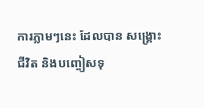ការភ្លាមៗនេះ ដែលបាន សង្គ្រោះជីវិត និងបញ្ចៀសទុ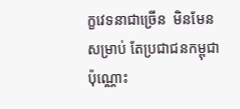ក្ខវេទនាជាច្រើន  មិនមែនសម្រាប់ តែប្រជាជនកម្ពុជាប៉ុណ្ណោះ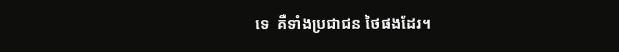ទេ  គឺទាំងប្រជាជន ថៃផងដែរ។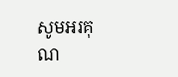សូមអរគុណ